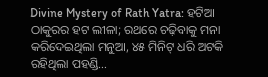Divine Mystery of Rath Yatra: ହଟିଆ ଠାକୁରର ହଟ ଲୀଳା; ରଥରେ ଚଢ଼ିବାକୁ ମନା କରିଦେଇଥିଲା ମନୁଆ, ୪୫ ମିନିଟ୍ ଧରି ଅଟକି ରହିଥିଲା ପହଣ୍ଡି…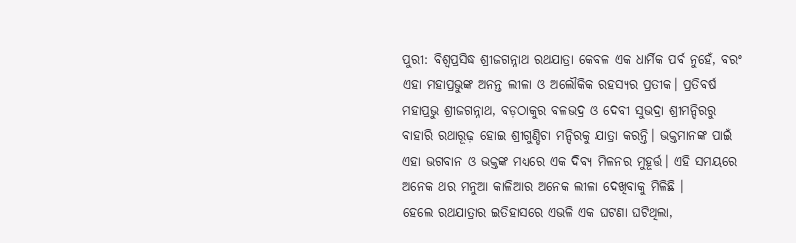ପୁରୀ: ବିଶ୍ୱପ୍ରସିଦ୍ଧ ଶ୍ରୀଜଗନ୍ନାଥ ରଥଯାତ୍ରା କେବଳ ଏକ ଧାର୍ମିକ ପର୍ବ ନୁହେଁ, ବରଂ ଏହା ମହାପ୍ରଭୁଙ୍କ ଅନନ୍ତ ଲୀଳା ଓ ଅଲୌକିକ ରହସ୍ୟର ପ୍ରତୀକ। ପ୍ରତିବର୍ଷ ମହାପ୍ରଭୁ ଶ୍ରୀଜଗନ୍ନାଥ, ବଡ଼ଠାକୁର ବଳଭଦ୍ର ଓ ଦେବୀ ସୁଭଦ୍ରା ଶ୍ରୀମନ୍ଦିରରୁ ବାହାରି ରଥାରୂଢ଼ ହୋଇ ଶ୍ରୀଗୁଣ୍ଡିଚା ମନ୍ଦିରକୁ ଯାତ୍ରା କରନ୍ତି। ଭକ୍ତମାନଙ୍କ ପାଇଁ ଏହା ଭଗବାନ ଓ ଭକ୍ତଙ୍କ ମଧ୍ୟରେ ଏକ ଦିବ୍ୟ ମିଳନର ମୁହୂର୍ତ୍ତ। ଏହି ସମୟରେ ଅନେକ ଥର ମନୁଆ କାଳିଆର ଅନେକ ଲୀଳା ଦେଖିବାକୁ ମିଳିଛି ।
ହେଲେ ରଥଯାତ୍ରାର ଇତିହାସରେ ଏଭଳି ଏକ ଘଟଣା ଘଟିଥିଲା,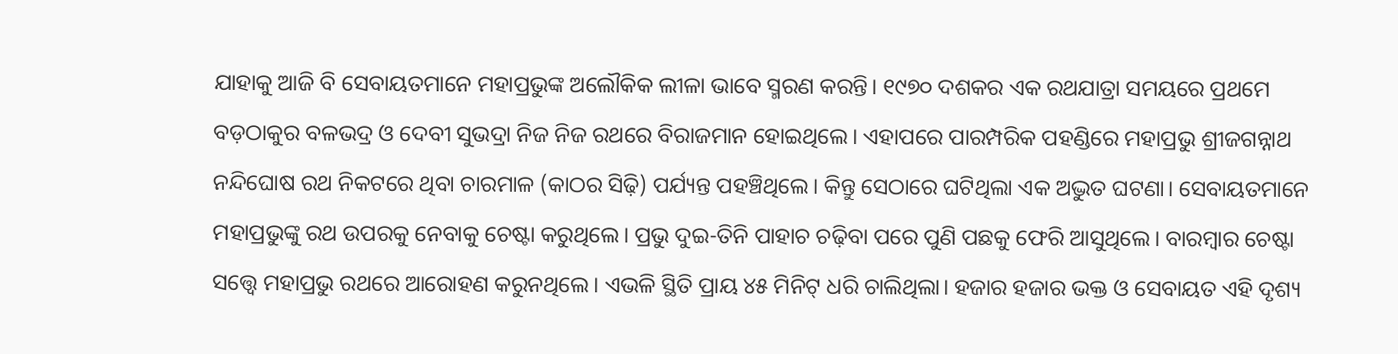ଯାହାକୁ ଆଜି ବି ସେବାୟତମାନେ ମହାପ୍ରଭୁଙ୍କ ଅଲୌକିକ ଲୀଳା ଭାବେ ସ୍ମରଣ କରନ୍ତି। ୧୯୭୦ ଦଶକର ଏକ ରଥଯାତ୍ରା ସମୟରେ ପ୍ରଥମେ ବଡ଼ଠାକୁର ବଳଭଦ୍ର ଓ ଦେବୀ ସୁଭଦ୍ରା ନିଜ ନିଜ ରଥରେ ବିରାଜମାନ ହୋଇଥିଲେ। ଏହାପରେ ପାରମ୍ପରିକ ପହଣ୍ଡିରେ ମହାପ୍ରଭୁ ଶ୍ରୀଜଗନ୍ନାଥ ନନ୍ଦିଘୋଷ ରଥ ନିକଟରେ ଥିବା ଚାରମାଳ (କାଠର ସିଢ଼ି) ପର୍ଯ୍ୟନ୍ତ ପହଞ୍ଚିଥିଲେ। କିନ୍ତୁ ସେଠାରେ ଘଟିଥିଲା ଏକ ଅଦ୍ଭୁତ ଘଟଣା। ସେବାୟତମାନେ ମହାପ୍ରଭୁଙ୍କୁ ରଥ ଉପରକୁ ନେବାକୁ ଚେଷ୍ଟା କରୁଥିଲେ। ପ୍ରଭୁ ଦୁଇ-ତିନି ପାହାଚ ଚଢ଼ିବା ପରେ ପୁଣି ପଛକୁ ଫେରି ଆସୁଥିଲେ। ବାରମ୍ବାର ଚେଷ୍ଟା ସତ୍ତ୍ୱେ ମହାପ୍ରଭୁ ରଥରେ ଆରୋହଣ କରୁନଥିଲେ। ଏଭଳି ସ୍ଥିତି ପ୍ରାୟ ୪୫ ମିନିଟ୍ ଧରି ଚାଲିଥିଲା। ହଜାର ହଜାର ଭକ୍ତ ଓ ସେବାୟତ ଏହି ଦୃଶ୍ୟ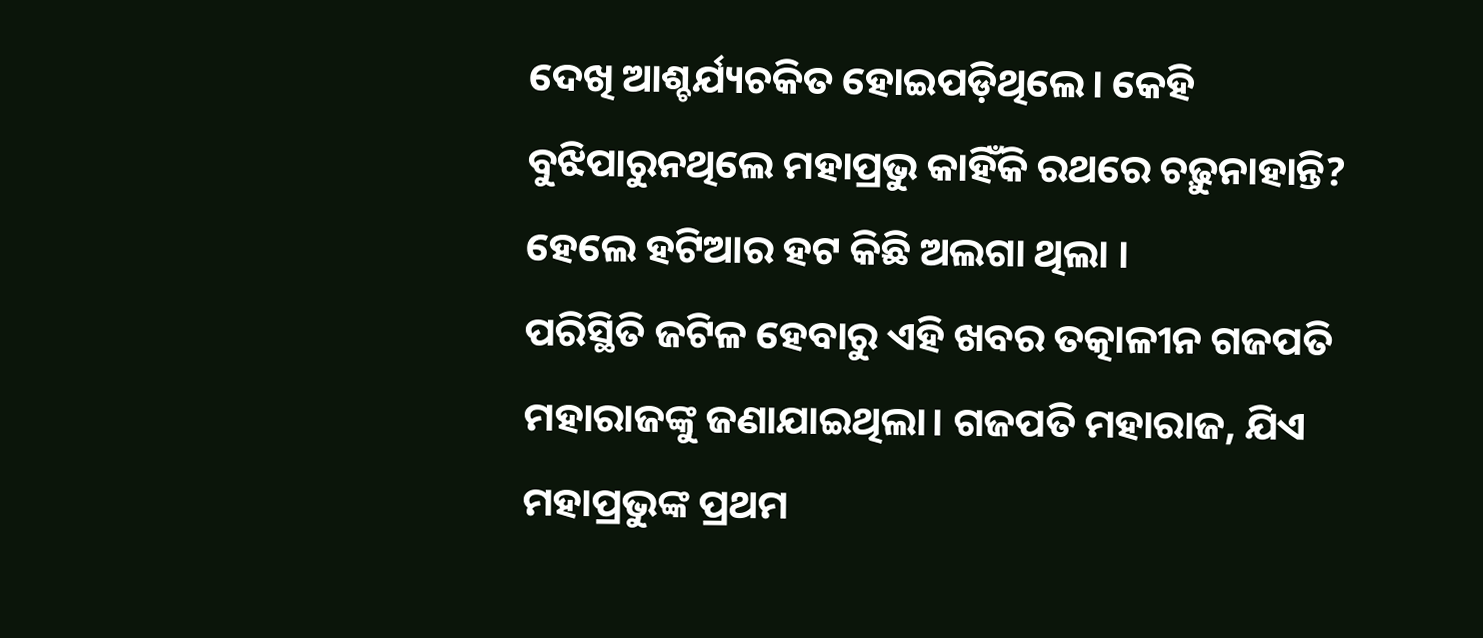ଦେଖି ଆଶ୍ଚର୍ଯ୍ୟଚକିତ ହୋଇପଡ଼ିଥିଲେ। କେହି ବୁଝିପାରୁନଥିଲେ ମହାପ୍ରଭୁ କାହିଁକି ରଥରେ ଚଢ଼ୁନାହାନ୍ତି? ହେଲେ ହଟିଆର ହଟ କିଛି ଅଲଗା ଥିଲା ।
ପରିସ୍ଥିତି ଜଟିଳ ହେବାରୁ ଏହି ଖବର ତତ୍କାଳୀନ ଗଜପତି ମହାରାଜଙ୍କୁ ଜଣାଯାଇଥିଲା। ଗଜପତି ମହାରାଜ, ଯିଏ ମହାପ୍ରଭୁଙ୍କ ପ୍ରଥମ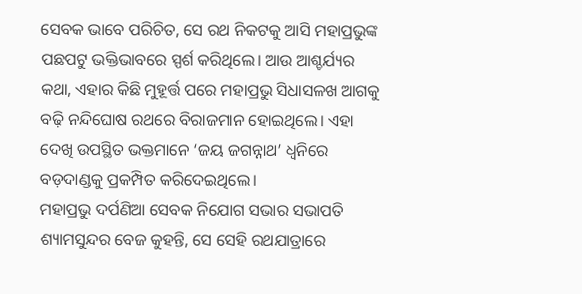ସେବକ ଭାବେ ପରିଚିତ, ସେ ରଥ ନିକଟକୁ ଆସି ମହାପ୍ରଭୁଙ୍କ ପଛପଟୁ ଭକ୍ତିଭାବରେ ସ୍ପର୍ଶ କରିଥିଲେ। ଆଉ ଆଶ୍ଚର୍ଯ୍ୟର କଥା, ଏହାର କିଛି ମୁହୂର୍ତ୍ତ ପରେ ମହାପ୍ରଭୁ ସିଧାସଳଖ ଆଗକୁ ବଢ଼ି ନନ୍ଦିଘୋଷ ରଥରେ ବିରାଜମାନ ହୋଇଥିଲେ। ଏହା ଦେଖି ଉପସ୍ଥିତ ଭକ୍ତମାନେ ‘ଜୟ ଜଗନ୍ନାଥ’ ଧ୍ୱନିରେ ବଡ଼ଦାଣ୍ଡକୁ ପ୍ରକମ୍ପିତ କରିଦେଇଥିଲେ।
ମହାପ୍ରଭୁ ଦର୍ପଣିଆ ସେବକ ନିଯୋଗ ସଭାର ସଭାପତି ଶ୍ୟାମସୁନ୍ଦର ବେଜ କୁହନ୍ତି, ସେ ସେହି ରଥଯାତ୍ରାରେ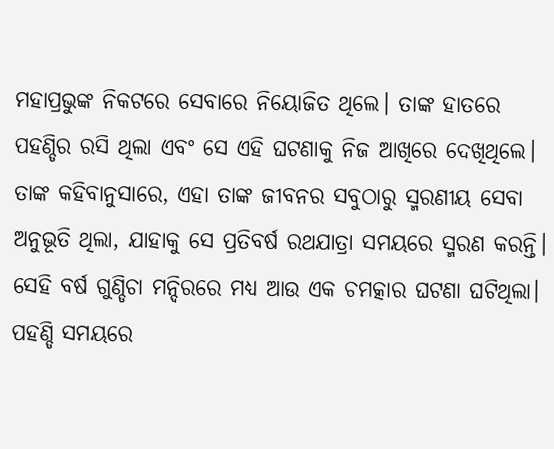ମହାପ୍ରଭୁଙ୍କ ନିକଟରେ ସେବାରେ ନିୟୋଜିତ ଥିଲେ। ତାଙ୍କ ହାତରେ ପହଣ୍ଡିର ରସି ଥିଲା ଏବଂ ସେ ଏହି ଘଟଣାକୁ ନିଜ ଆଖିରେ ଦେଖିଥିଲେ। ତାଙ୍କ କହିବାନୁସାରେ, ଏହା ତାଙ୍କ ଜୀବନର ସବୁଠାରୁ ସ୍ମରଣୀୟ ସେବା ଅନୁଭୂତି ଥିଲା, ଯାହାକୁ ସେ ପ୍ରତିବର୍ଷ ରଥଯାତ୍ରା ସମୟରେ ସ୍ମରଣ କରନ୍ତି।
ସେହି ବର୍ଷ ଗୁଣ୍ଡିଚା ମନ୍ଦିରରେ ମଧ୍ୟ ଆଉ ଏକ ଚମତ୍କାର ଘଟଣା ଘଟିଥିଲା। ପହଣ୍ଡି ସମୟରେ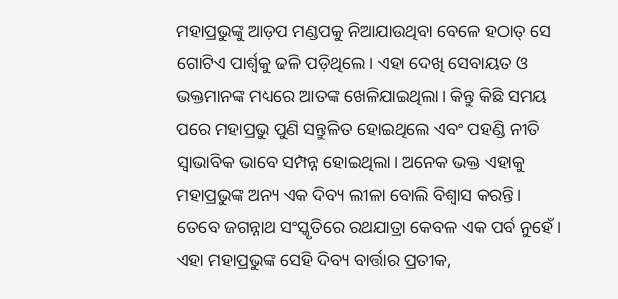ମହାପ୍ରଭୁଙ୍କୁ ଆଡ଼ପ ମଣ୍ଡପକୁ ନିଆଯାଉଥିବା ବେଳେ ହଠାତ୍ ସେ ଗୋଟିଏ ପାର୍ଶ୍ୱକୁ ଢଳି ପଡ଼ିଥିଲେ। ଏହା ଦେଖି ସେବାୟତ ଓ ଭକ୍ତମାନଙ୍କ ମଧ୍ୟରେ ଆତଙ୍କ ଖେଳିଯାଇଥିଲା। କିନ୍ତୁ କିଛି ସମୟ ପରେ ମହାପ୍ରଭୁ ପୁଣି ସନ୍ତୁଳିତ ହୋଇଥିଲେ ଏବଂ ପହଣ୍ଡି ନୀତି ସ୍ୱାଭାବିକ ଭାବେ ସମ୍ପନ୍ନ ହୋଇଥିଲା। ଅନେକ ଭକ୍ତ ଏହାକୁ ମହାପ୍ରଭୁଙ୍କ ଅନ୍ୟ ଏକ ଦିବ୍ୟ ଲୀଳା ବୋଲି ବିଶ୍ୱାସ କରନ୍ତି।
ତେବେ ଜଗନ୍ନାଥ ସଂସ୍କୃତିରେ ରଥଯାତ୍ରା କେବଳ ଏକ ପର୍ବ ନୁହେଁ। ଏହା ମହାପ୍ରଭୁଙ୍କ ସେହି ଦିବ୍ୟ ବାର୍ତ୍ତାର ପ୍ରତୀକ,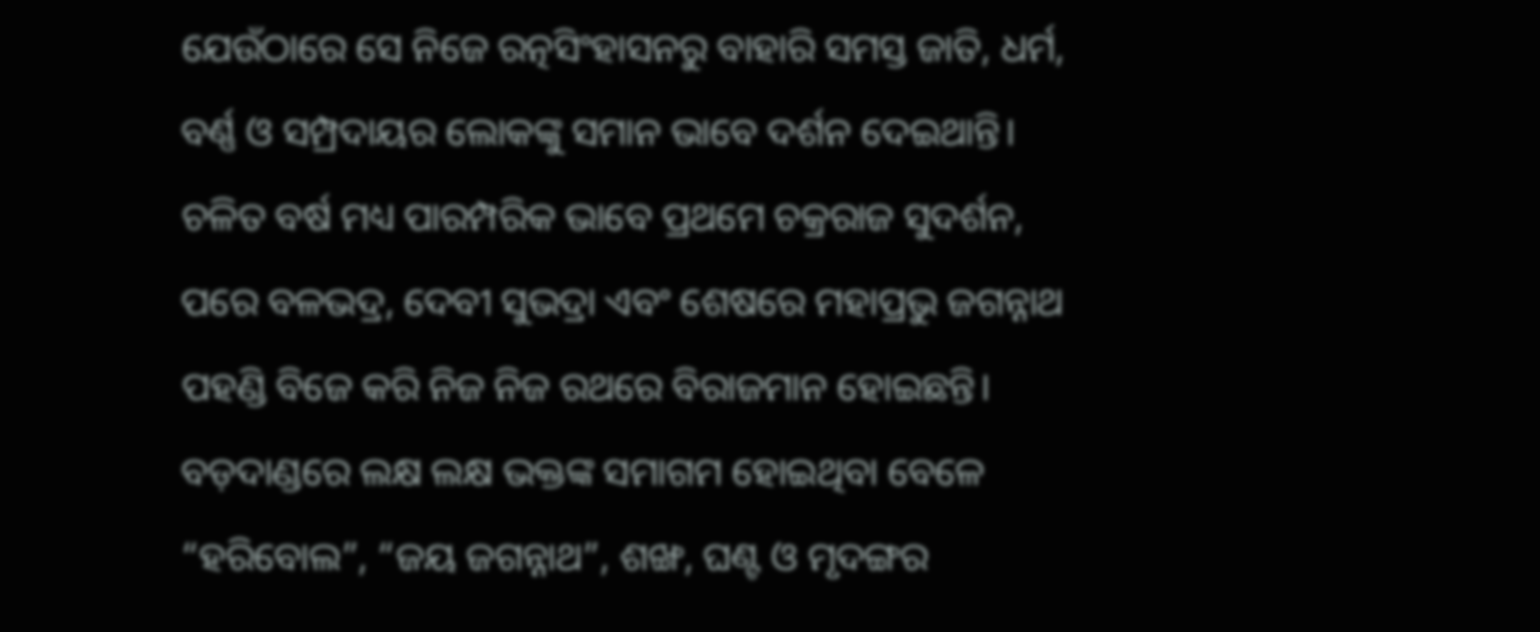ଯେଉଁଠାରେ ସେ ନିଜେ ରତ୍ନସିଂହାସନରୁ ବାହାରି ସମସ୍ତ ଜାତି, ଧର୍ମ, ବର୍ଣ୍ଣ ଓ ସମ୍ପ୍ରଦାୟର ଲୋକଙ୍କୁ ସମାନ ଭାବେ ଦର୍ଶନ ଦେଇଥାନ୍ତି।
ଚଳିତ ବର୍ଷ ମଧ୍ୟ ପାରମ୍ପରିକ ଭାବେ ପ୍ରଥମେ ଚକ୍ରରାଜ ସୁଦର୍ଶନ, ପରେ ବଳଭଦ୍ର, ଦେବୀ ସୁଭଦ୍ରା ଏବଂ ଶେଷରେ ମହାପ୍ରଭୁ ଜଗନ୍ନାଥ ପହଣ୍ଡି ବିଜେ କରି ନିଜ ନିଜ ରଥରେ ବିରାଜମାନ ହୋଇଛନ୍ତି। ବଡ଼ଦାଣ୍ଡରେ ଲକ୍ଷ ଲକ୍ଷ ଭକ୍ତଙ୍କ ସମାଗମ ହୋଇଥିବା ବେଳେ “ହରିବୋଲ”, “ଜୟ ଜଗନ୍ନାଥ”, ଶଙ୍ଖ, ଘଣ୍ଟ ଓ ମୃଦଙ୍ଗର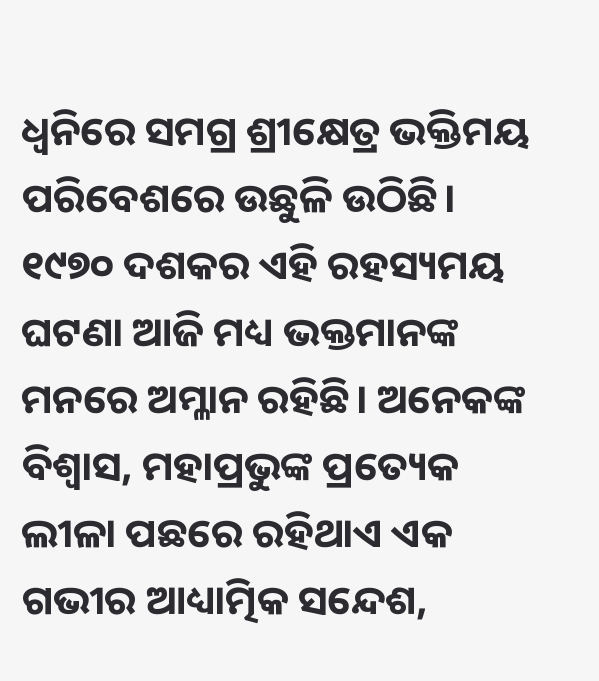ଧ୍ୱନିରେ ସମଗ୍ର ଶ୍ରୀକ୍ଷେତ୍ର ଭକ୍ତିମୟ ପରିବେଶରେ ଉଛୁଳି ଉଠିଛି।
୧୯୭୦ ଦଶକର ଏହି ରହସ୍ୟମୟ ଘଟଣା ଆଜି ମଧ୍ୟ ଭକ୍ତମାନଙ୍କ ମନରେ ଅମ୍ଳାନ ରହିଛି। ଅନେକଙ୍କ ବିଶ୍ୱାସ, ମହାପ୍ରଭୁଙ୍କ ପ୍ରତ୍ୟେକ ଲୀଳା ପଛରେ ରହିଥାଏ ଏକ ଗଭୀର ଆଧ୍ୟାତ୍ମିକ ସନ୍ଦେଶ,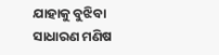ଯାହାକୁ ବୁଝିବା ସାଧାରଣ ମଣିଷ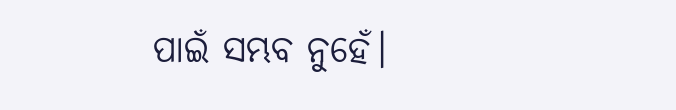ପାଇଁ ସମ୍ଭବ ନୁହେଁ।